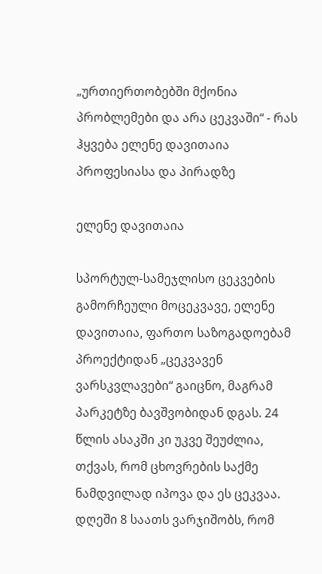„ურთიერთობებში მქონია პრობლემები და არა ცეკვაში“ - რას ჰყვება ელენე დავითაია პროფესიასა და პირადზე

ელენე დავითაია

სპორტულ-სამეჯლისო ცეკვების გამორჩეული მოცეკვავე, ელენე დავითაია, ფართო საზოგადოებამ პროექტიდან „ცეკვავენ ვარსკვლავები“ გაიცნო, მაგრამ პარკეტზე ბავშვობიდან დგას. 24 წლის ასაკში კი უკვე შეუძლია, თქვას, რომ ცხოვრების საქმე ნამდვილად იპოვა და ეს ცეკვაა. დღეში 8 საათს ვარჯიშობს, რომ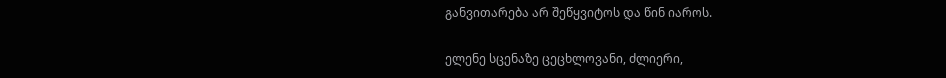განვითარება არ შეწყვიტოს და წინ იაროს.

ელენე სცენაზე ცეცხლოვანი, ძლიერი,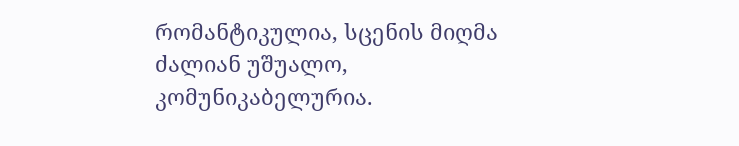რომანტიკულია, სცენის მიღმა ძალიან უშუალო, კომუნიკაბელურია.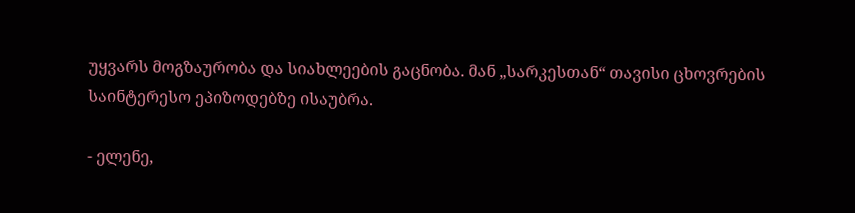უყვარს მოგზაურობა და სიახლეების გაცნობა. მან „სარკესთან“ თავისი ცხოვრების საინტერესო ეპიზოდებზე ისაუბრა.

- ელენე,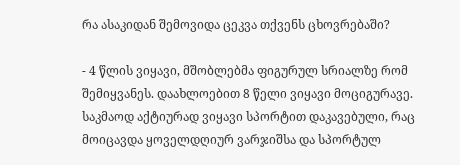რა ასაკიდან შემოვიდა ცეკვა თქვენს ცხოვრებაში?

- 4 წლის ვიყავი, მშობლებმა ფიგურულ სრიალზე რომ შემიყვანეს. დაახლოებით 8 წელი ვიყავი მოციგურავე. საკმაოდ აქტიურად ვიყავი სპორტით დაკავებული, რაც მოიცავდა ყოველდღიურ ვარჯიშსა და სპორტულ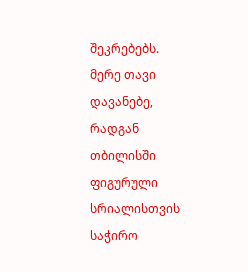შეკრებებს. მერე თავი დავანებე, რადგან თბილისში ფიგურული სრიალისთვის საჭირო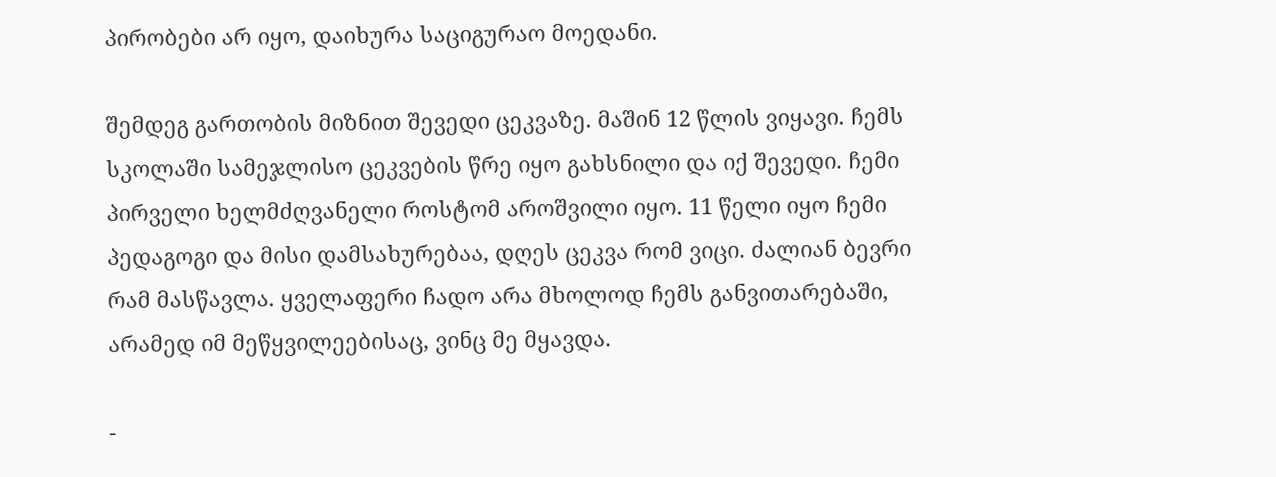პირობები არ იყო, დაიხურა საციგურაო მოედანი.

შემდეგ გართობის მიზნით შევედი ცეკვაზე. მაშინ 12 წლის ვიყავი. ჩემს სკოლაში სამეჯლისო ცეკვების წრე იყო გახსნილი და იქ შევედი. ჩემი პირველი ხელმძღვანელი როსტომ აროშვილი იყო. 11 წელი იყო ჩემი პედაგოგი და მისი დამსახურებაა, დღეს ცეკვა რომ ვიცი. ძალიან ბევრი რამ მასწავლა. ყველაფერი ჩადო არა მხოლოდ ჩემს განვითარებაში, არამედ იმ მეწყვილეებისაც, ვინც მე მყავდა.

-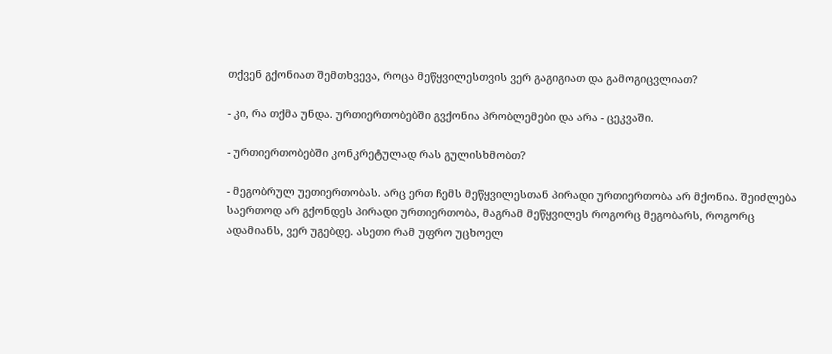თქვენ გქონიათ შემთხვევა, როცა მეწყვილესთვის ვერ გაგიგიათ და გამოგიცვლიათ?

- კი, რა თქმა უნდა. ურთიერთობებში გვქონია პრობლემები და არა - ცეკვაში.

- ურთიერთობებში კონკრეტულად რას გულისხმობთ?

- მეგობრულ უეთიერთობას. არც ერთ ჩემს მეწყვილესთან პირადი ურთიერთობა არ მქონია. შეიძლება საერთოდ არ გქონდეს პირადი ურთიერთობა, მაგრამ მეწყვილეს როგორც მეგობარს, როგორც ადამიანს, ვერ უგებდე. ასეთი რამ უფრო უცხოელ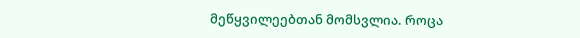მეწყვილეებთან მომსვლია. როცა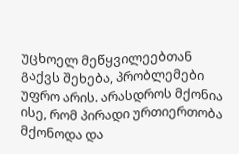უცხოელ მეწყვილეებთან გაქვს შეხება, პრობლემები უფრო არის. არასდროს მქონია ისე, რომ პირადი ურთიერთობა მქონოდა და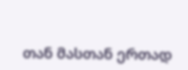თან მასთან ერთად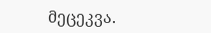მეცეკვა.